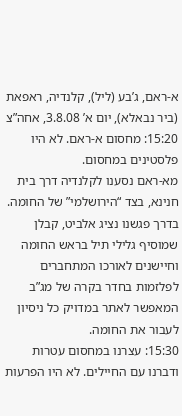א-ראם, ג’בע (ליל), קלנדיה, ראפאת (ביר נבאלא), יום א’ 3.8.08, אחה”צ
15:20: מחסום א-ראם. לא היו פלסטינים במחסום.
מא-ראם נסענו לקלנדיה דרך בית חנינא, בצד “הירושלמי” של החומה. בדרך פגשנו נציג אלביט, קבלן שמוסיף גלילי תיל בראש החומה וחיישנים לאורכו המתחברים לפלזמות בחדר בקרה של מג”ב המאפשר לאתר במדויק כל ניסיון לעבור את החומה.
15:30: עצרנו במחסום עטרות ודברנו עם החיילים. לא היו הפרעות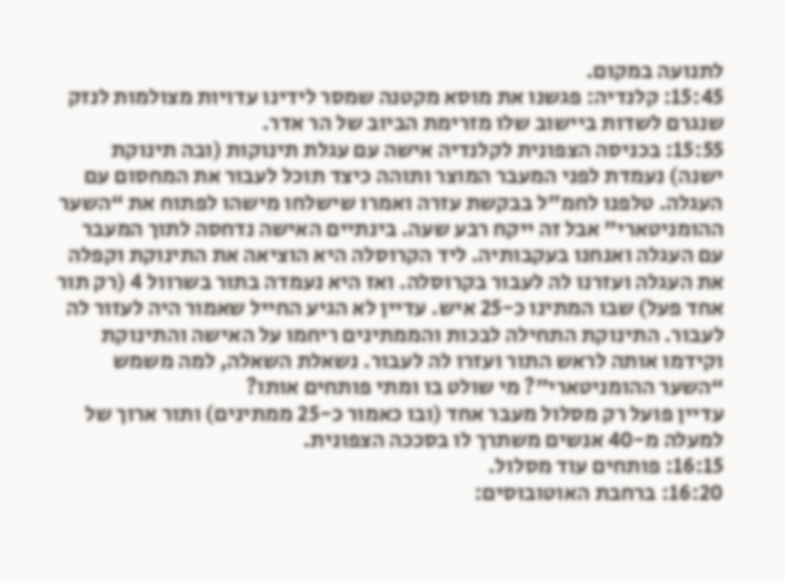לתנועה במקום.
15:45: קלנדיה: פגשנו את מוסא מקטנה שמסר לידינו עדויות מצולמות לנזק שנגרם לשדות ביישוב שלו מזרימת הביוב של הר אדר.
15:55: בכניסה הצפונית לקלנדיה אישה עם עגלת תינוקות (ובה תינוקת ישנה) נעמדת לפני המעבר המוצר ותוהה כיצד תוכל לעבור את המחסום עם העגלה. טלפנו לחמ”ל בבקשת עזרה ואמרו שישלחו מישהו לפתוח את “השער ההומניטארי” אבל זה ייקח רבע שעה. בינתיים האישה נדחסה לתוך המעבר עם העגלה ואנחנו בעקבותיה. ליד הקרוסלה היא הוציאה את התינוקת וקפלה את העגלה ועזרנו לה לעבור בקרוסלה. ואז היא נעמדה בתור בשרוול 4 (רק תור אחד פעל) שבו המתינו כ-25 איש. עדיין לא הגיע החייל שאמור היה לעזור לה לעבור. התינוקת התחילה לבכות והממתינים ריחמו על האישה והתינוקת וקידמו אותה לראש התור ועזרו לה לעבור. נשאלת השאלה, למה משמש “השער ההומניטארי”? מי שולט בו ומתי פותחים אותו?
עדיין פועל רק מסלול מעבר אחד (ובו כאמור כ-25 ממתינים) ותור ארוך של למעלה מ-40 אנשים משתרך לו בסככה הצפונית.
16:15: פותחים עוד מסלול.
16:20: ברחבת האוטובוסים: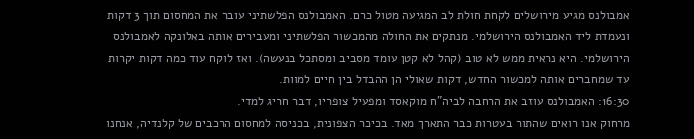אמבולנס מגיע מירושלים לקחת חולת לב המגיעה מטול כרם. האמבולנס הפלשתיני עובר את המחסום תוך 3 דקות ונעמדת ליד האמבולנס הירושלמי. מנתקים את החולה מהמכשור הפלשתיני ומעבירים אותה באלונקה לאמבולנס הירושלמי. היא נראית ממש לא טוב (קהל לא קטן עומד מסביב ומסתכל בנעשה). ואז לוקח עוד כמה דקות יקרות עד שמחברים אותה למכשור החדש, דקות שאולי הן ההבדל בין חיים למוות.
16:30: האמבולנס עוזב את הרחבה לביה”ח מוקאסד ומפעיל צופריו, דבר חריג למדי.
מרחוק אנו רואים שהתור בעטרות כבר התארך מאד. בכיכר הצפונית, בכניסה למחסום הרכבים של קלנדיה, אנחנו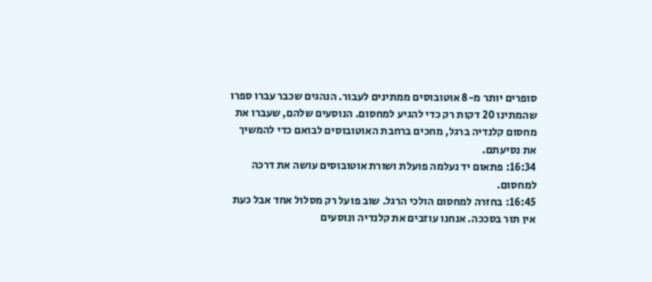סופרים יותר מ-8 אוטובוסים ממתינים לעבור. הנהגים שכבר עברו ספרו שהמתינו 20 דקות רק כדי להגיע למחסום. הנוסעים שלהם, שעברו את מחסום קלנדיה ברגל, מחכים ברחבת האוטובוסים לבואם כדי להמשיך את נסיעתם.
16:34: פתאום יד נעלמה פועלת ושורת אוטובוסים עושה את דרכה למחסום.
16:45: בחזרה למחסום הולכי הרגל. שוב פועל רק מסלול אחד אבל כעת אין תור בסככה. אנחנו עוזבים את קלנדיה ונוסעים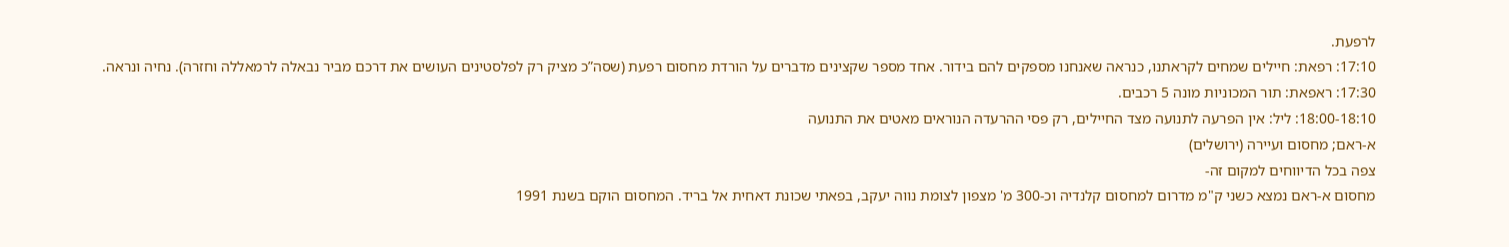לרפעת.
17:10: רפאת: חיילים שמחים לקראתנו, כנראה שאנחנו מספקים להם בידור. אחד מספר שקצינים מדברים על הורדת מחסום רפעת (שסה”כ מציק רק לפלסטינים העושים את דרכם מביר נבאלה לרמאללה וחזרה). נחיה ונראה.
17:30: ראפאת: תור המכוניות מונה 5 רכבים.
18:00-18:10: ליל: אין הפרעה לתנועה מצד החיילים, רק פסי ההרעדה הנוראים מאטים את התנועה
א-ראם; מחסום ועיירה (ירושלים)
צפה בכל הדיווחים למקום זה-
מחסום א-ראם נמצא כשני ק"מ מדרום למחסום קלנדיה וכ-300 מ' מצפון לצומת נווה יעקב, בפאתי שכונת דאחית אל בריד. המחסום הוקם בשנת 1991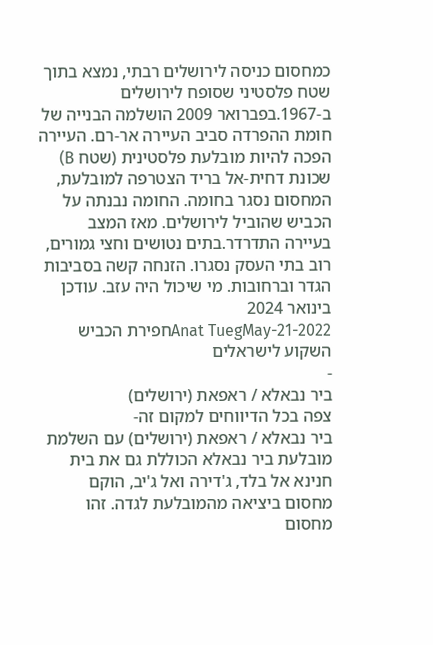כמחסום כניסה לירושלים רבתי, נמצא בתוך שטח פלסטיני שסופח לירושלים ב-1967.בפברואר 2009 הושלמה הבנייה של חומת ההפרדה סביב העיירה אר-רם. העיירה הפכה להיות מובלעת פלסטינית (שטח B) שכונת דחית-אל בריד הצטרפה למובלעת, המחסום נסגר בחומה. החומה נבנתה על הכביש שהוביל לירושלים. מאז המצב בעיירה התדרדר.בתים נטושים וחצי גמורים, רוב בתי העסק נסגרו. הזנחה קשה בסביבות הגדר וברחובות. מי שיכול היה עזב. עודכן בינואר 2024
Anat TuegMay-21-2022חפירת הכביש השקוע לישראלים
-
ביר נבאלא / ראפאת (ירושלים)
צפה בכל הדיווחים למקום זה-
ביר נבאלא / ראפאת (ירושלים) עם השלמת מובלעת ביר נבאלא הכוללת גם את בית חנינא אל בלד, ג'דירה ואל ג'יב, הוקם מחסום ביציאה מהמובלעת לגדה. זהו מחסום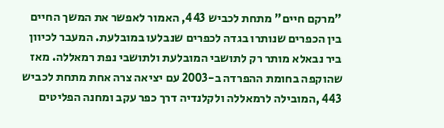"מרקם חיים" מתחת לכביש 443, האמור לאפשר את המשך החיים בין הכפרים שנותרו בגדה לכפרים שנבלעו במובלעת. המעבר לכיוון ביר נבאלא מותר רק לתושבי המובלעת ולתושבי נפת רמאללה. מאז שהוקפה בחומת ההפרדה ב-2003 עם יציאה צרה אחת מתחת לכביש 443 ,המובילה לרמאללה ולקלנדיה דרך כפר עקב ומחנה הפליטים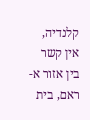קלנדיה, אין קשר בין אזור א-ראם, בית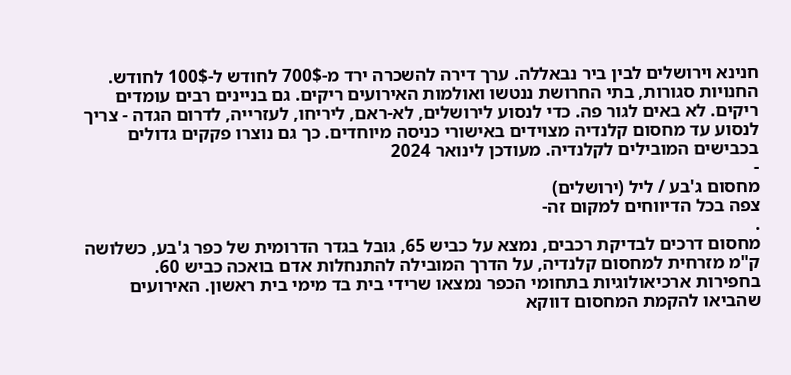חנינא וירושלים לבין ביר נבאללה. ערך דירה להשכרה ירד מ-700$ לחודש ל-100$ לחודש. החנויות סגורות, בתי החרושת ננטשו ואולמות האירועים ריקים. גם בניינים רבים עומדים ריקים. לא באים לגור פה. כדי לנסוע לירושלים, לא-ראם, ליריחו, לעזרייה, לדרום הגדה - צריך לנסוע עד מחסום קלנדיה מצוידים באישורי כניסה מיוחדים. כך גם נוצרו פקקים גדולים בכבישים המובילים לקלנדיה. מעודכן לינואר 2024
-
מחסום ג'בע / ליל (ירושלים)
צפה בכל הדיווחים למקום זה-
.
מחסום דרכים לבדיקת רכבים, נמצא על כביש 65, גובל בגדר הדרומית של כפר ג'בע, כשלושה ק"מ מזרחית למחסום קלנדיה, על הדרך המובילה להתנחלות אדם בואכה כביש 60.
בחפירות ארכיאולוגיות בתחומי הכפר נמצאו שרידי בית בד מימי בית ראשון. האירועים שהביאו להקמת המחסום דווקא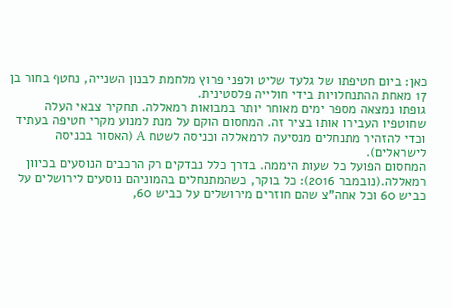כאן: ביום חטיפתו של גלעד שליט ולפני פרוץ מלחמת לבנון השנייה, נחטף בחור בן 17 מאחת ההתנחלויות בידי חולייה פלסטינית.
גופתו נמצאה מספר ימים מאוחר יותר במבואות רמאללה. תחקיר צבאי העלה שחוטפיו העבירו אותו בציר זה. המחסום הוקם על מנת למנוע מקרי חטיפה בעתיד וכדי להזהיר מתנחלים מנסיעה לרמאללה וכניסה לשטח A (האסור בכניסה לישראלים).
המחסום הפועל כל שעות היממה. בדרך כלל נבדקים רק הרכבים הנוסעים בכיוון רמאללה.(נובמבר 2016): כל בוקר, כשהמתנחלים בהמוניהם נוסעים לירושלים על כביש 60 וכל אחה"צ שהם חוזרים מירושלים על כביש 60,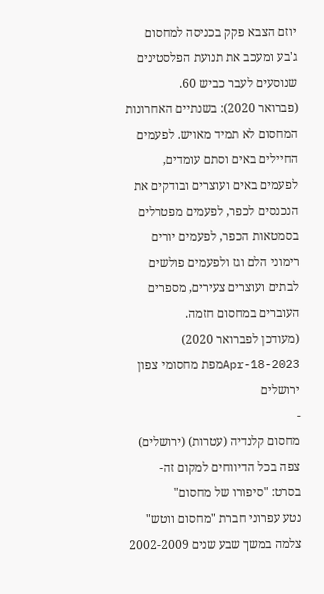יוזם הצבא פקק בכניסה למחסום ג'בע ומעכב את תנועת הפלסטינים שנוסעים לעבר כביש 60.
(פברואר 2020): בשנתיים האחרונות המחסום לא תמיד מאויש. לפעמים החיילים באים וסתם עומדים, לפעמים באים ועוצרים ובודקים את הנכנסים לכפר, לפעמים מפטרלים בסמטאות הכפר, לפעמים יורים רימוני הלם וגז ולפעמים פולשים לבתים ועוצרים צעירים, מספרים העוברים במחסום חזמה.
(מעודכן לפברואר 2020)
Apr-18-2023מפת מחסומי צפון ירושלים
-
מחסום קלנדיה (עטרות) (ירושלים)
צפה בכל הדיווחים למקום זה-
בסרט: "סיפורו של מחסום"
נטע עפרוני חברת "מחסום ווטש" צלמה במשך שבע שנים 2002-2009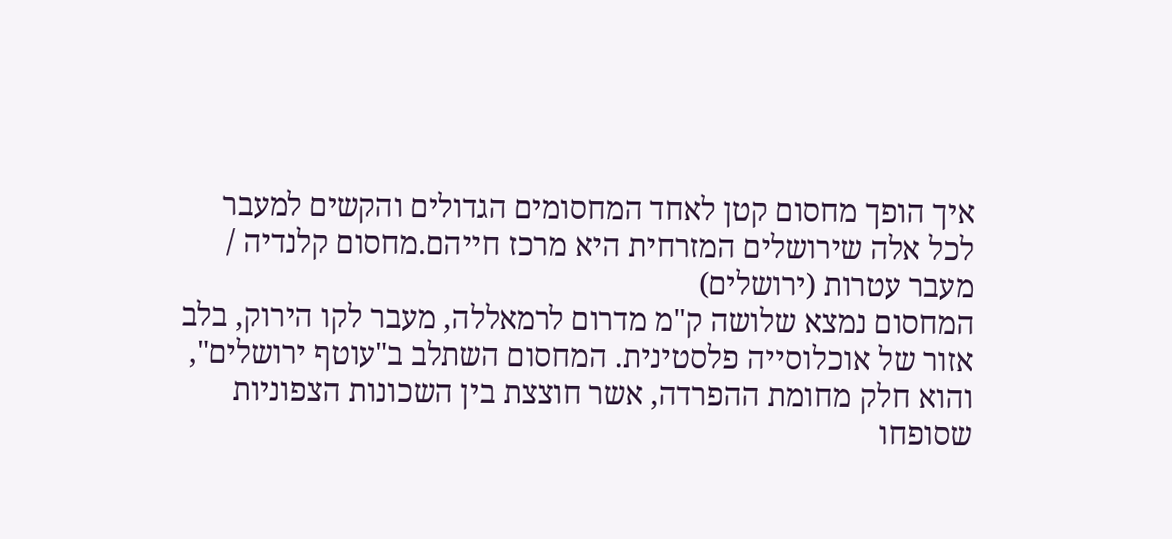איך הופך מחסום קטן לאחד המחסומים הגדולים והקשים למעבר לכל אלה שירושלים המזרחית היא מרכז חייהם.מחסום קלנדיה / מעבר עטרות (ירושלים)
המחסום נמצא שלושה ק"מ מדרום לרמאללה, מעבר לקו הירוק, בלב אזור של אוכלוסייה פלסטינית. המחסום השתלב ב"עוטף ירושלים", והוא חלק מחומת ההפרדה, אשר חוצצת בין השכונות הצפוניות שסופחו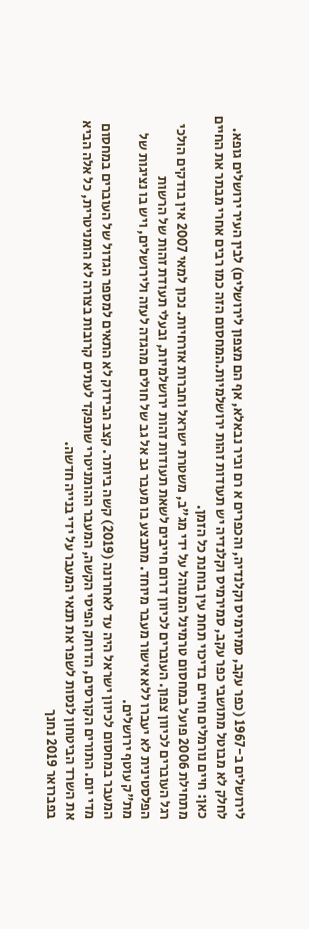לירושלים ב-1967 (כפר עקב, סמירמיס וקלנדיה, והכפרים א רם וביר נבאלא, אף הם מצפון לירושלים) לבין העיר ירושלים גופא. לחלק לא מבוטל מתושבי כפר עקב, סמירמיס וקלנדיה יש תעודות זהות ירושלמיות.המחסום הזה כמו רבים אחרי מבתר את החיים כאן: חיים נורמלים וחיים בדיכוי תחת עין בוחנת כל הזמן.
מתחילת 2006 פועל במחסום טרמינל המנוהל על ידי מג"ב, משטרת ישראל וחברות אזרחיות. נכון למאי 2007 אין בודקים הולכי רגל העוברים לכיוון צפון. העוברים לכיוון דרום חייבים לשאת תעודות זהות ירושלמיות, ובעלי תעודת זהות של הרשות הפלסטינית לא יעברו ללא אישור מעבר מיוחד. מתבצע בו מעבר גב אל גב של חולים מהגדה לעזה ולירושלים, ויש בו נציגות של מת"ק עוטף ירושלים.
המעבר במחסום לכיוון ישראל היה עד לאחרונה (2019) קשה ביותר. קצב הבידוק לא התאים למספר הגדול של העוברים במחסום מדי יום. התורים הקורסים, הדוחק הפיסי הקשה, המעבר ההומניטרי שתפקד לעתים קרובות בצורה לא הומניטרית, כל אלה הביא את השרד הביטחון לנסות לשפר את תנאי המעבר על ידי בנייה חדשה.
בפברואר 2019 נחנך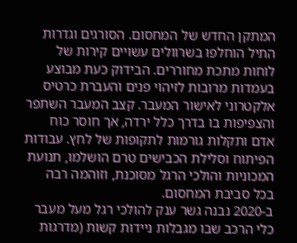המתקן החדש של המחסום. הסורגים וגדרות התיל הוחלפו בשרוולים עשויים קירות של לוחות מתכת מחוררים. הבידוק כעת מבוצע בעמדות מרובות לזיהוי פנים והעברת כרטיס אלקטרוני לאישור המעבר. קצב המעבר השתפר והצפיפות בו בדרך כלל ירדה, אך חוסר כוח אדם ותקלות גורמות לתקופות של לחץ. עבודות הפיתוח וסלילת הכבישים טרם הושלמו, תנועת המכוניות והולכי הרגל מסוכנת, וזוהמה רבה בכל סביבת המחסום.
ב-2020 נבנה גשר ענק להולכי רגל מעל מעבר כלי הרכב שבו מגבלות ניידות קשות (מדרגות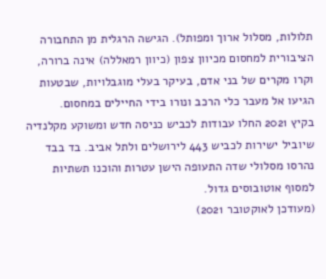תלולות, מסלול ארוך ומפותל). הגישה הרגלית מן התחבורה הציבורית למחסום מכיוון צפון (כיוון רמאללה) אינה ברורה, וקרו מקרים של בני אדם, בעיקר בעלי מוגבלויות, שבטעות הגיעו אל מעבר כלי הרכב ונורו בידי החיילים במחסום.
בקיץ 2021 החלו עבודות לכביש כניסה חדש ומשוקע מקלנדיה שיוביל ישירות לכביש 443 לירושלים ולתל אביב. בד בבד נהרסו מסלולי שדה התעופה הישן עטרות והוכנו תשתיות למסוף אוטובוסים גדול.
(מעודכן לאוקטובר 2021)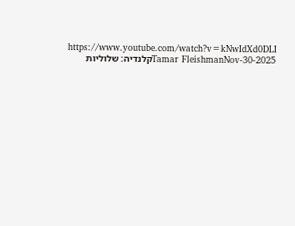https://www.youtube.com/watch?v=kNwIdXd0DLI
Tamar FleishmanNov-30-2025קלנדיה: שלוליות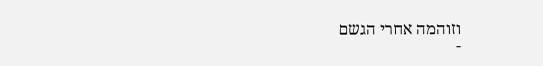וזוהמה אחרי הגשם
-